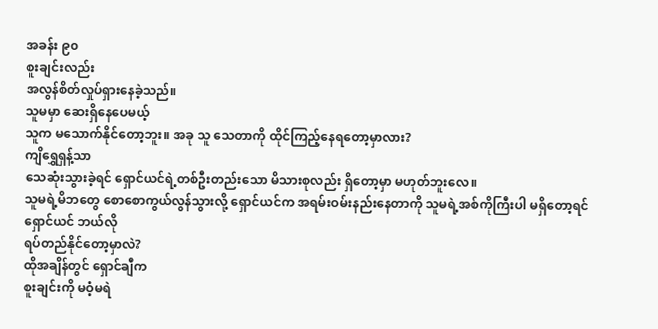အခန်း ၉၀
စူးချင်းလည်း
အလွန်စိတ်လှုပ်ရှားနေခဲ့သည်။
သူမမှာ ဆေးရှိနေပေမယ့်
သူက မသောက်နိုင်တော့ဘူး။ အခု သူ သေတာကို ထိုင်ကြည့်နေရတော့မှာလား?
ကျိရွှေရှန့်သာ
သေဆုံးသွားခဲ့ရင် ရှောင်ယင်ရဲ့တစ်ဦးတည်းသော မိသားစုလည်း ရှိတော့မှာ မဟုတ်ဘူးလေ။
သူမရဲ့မိဘတွေ စောစောကွယ်လွန်သွားလို့ ရှောင်ယင်က အရမ်းဝမ်းနည်းနေတာကို သူမရဲ့အစ်ကိုကြီးပါ မရှိတော့ရင် ရှောင်ယင် ဘယ်လို
ရပ်တည်နိုင်တော့မှာလဲ?
ထိုအချိန်တွင် ရှောင်ချီက
စူးချင်းကို မဝံ့မရဲ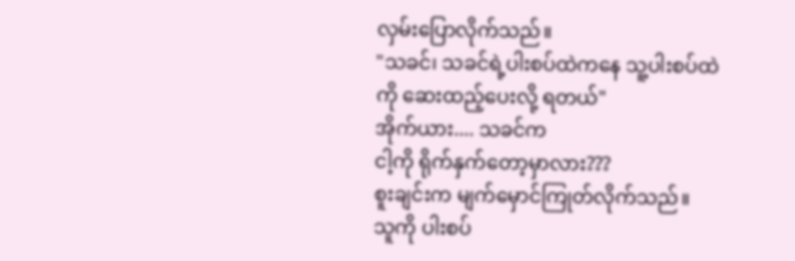လှမ်းပြောလိုက်သည်။
"သခင်၊ သခင်ရဲ့ပါးစပ်ထဲကနေ သူ့ပါးစပ်ထဲကို ဆေးထည့်ပေးလို့ ရတယ်"
အိုက်ယား.... သခင်က
ငါ့ကို ရိုက်နှက်တော့မှာလား???
စူးချင်းက မျက်မှောင်ကြုတ်လိုက်သည်။
သူကို ပါးစပ်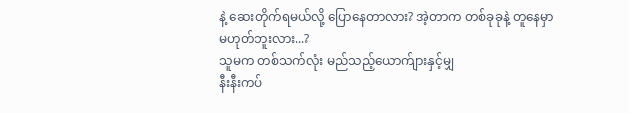နဲ့ ဆေးတိုက်ရမယ်လို့ ပြောနေတာလား? အဲ့တာက တစ်ခုခုနဲ့ တူနေမှာ
မဟုတ်ဘူးလား...?
သူမက တစ်သက်လုံး မည်သည့်ယောက်ျားနှင့်မျှ
နီးနီးကပ်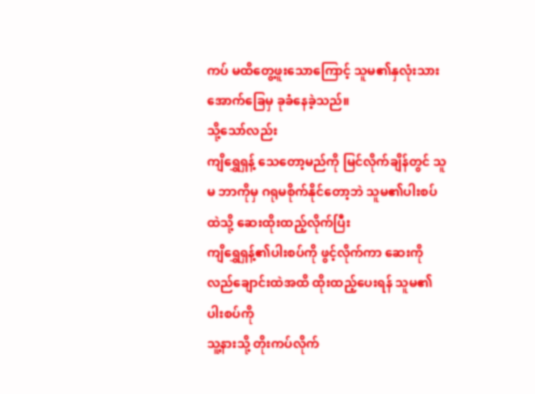ကပ် မထိတွေ့ဖူးသောကြောင့် သူမ၏နှလုံးသား အောက်ခြေမှ ခုခံနေခဲ့သည်။
သို့သော်လည်း
ကျိရွှေရှန့် သေတော့မည်ကို မြင်လိုက်ချိန်တွင် သူမ ဘာကိုမှ ဂရုမစိုက်နိုင်တော့ဘဲ သူမ၏ပါးစပ်ထဲသို့ ဆေးထိုးထည့်လိုက်ပြီး
ကျိရွှေရှန့်၏ပါးစပ်ကို ဖွင့်လိုက်ကာ ဆေးကို လည်ချောင်းထဲအထိ ထိုးထည့်ပေးရန် သူမ၏ပါးစပ်ကို
သူ့နားသို့ တိုးကပ်လိုက်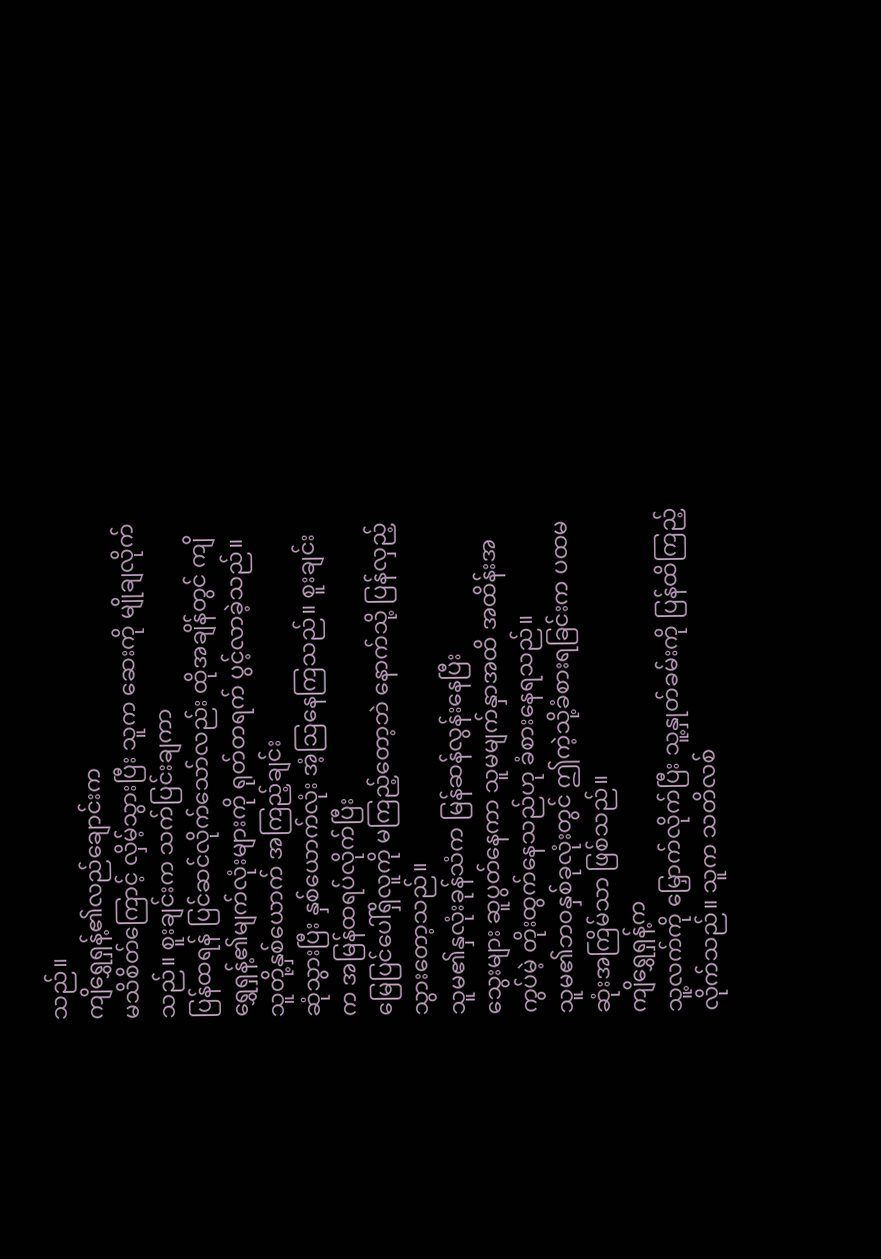သည်။
ကျိရွှေရှန့်၏လည်ချောင်းက
မသိစိတ်ကြောင့် လှိမ့်သွားပြီး သူက ဆေးကို မျိုချလိုက်သည်။ စူးချင်းက သက်ပြင်းချကာ
ပြန်ထရန် ပြင်ဆင်လိုက်သော်လည်း ထိုအချိန်တွင် ကျိရွှေရှန့်၏မျက်လုံးများကို ရုတ်တရက် ပွင့်လာခဲ့သည်။ သူတို့နှစ်ယောက် အကြည့်ချင်း
ဆုံသွားပြီး နှစ်ယောက်လုံး အံ့ဩနေကြသည်။ စူးချင်းက အမြန်ထရပ်လိုက်ပြီး
မြေပြင်ပေါ်ရှိလူကို မကြည့်တော့ဘဲ နောက်သို့ ပြန်လှည့်သွားတော့သည်။
သူမ၏နှလုံးခုန်သံက မြန်ဆန်လွန်းနေပြီး
သွေးများ ဆူပွတ်နေကာ သူမမျက်နှာအထိ အထိန်းအကွပ်မဲ့ တိုးထွက်နေသည်ဟု ခံစားနေရသည်။
သူမ၏ဘဝနှစ်ခုလုံးတွင် ဤကဲ့သို့ခံစားရခြင်းက ပထမဆုံးအကြိမ်သာ ဖြစ်သည်။
ကျိရွှေရှန့်က
သူ့လက်ကို မြှောက်လိုက်ပြီး သူ့နှုတ်ခမ်းကို ပြန်ထိကြည့်လိုက်သည်။ သူက သတိလစ်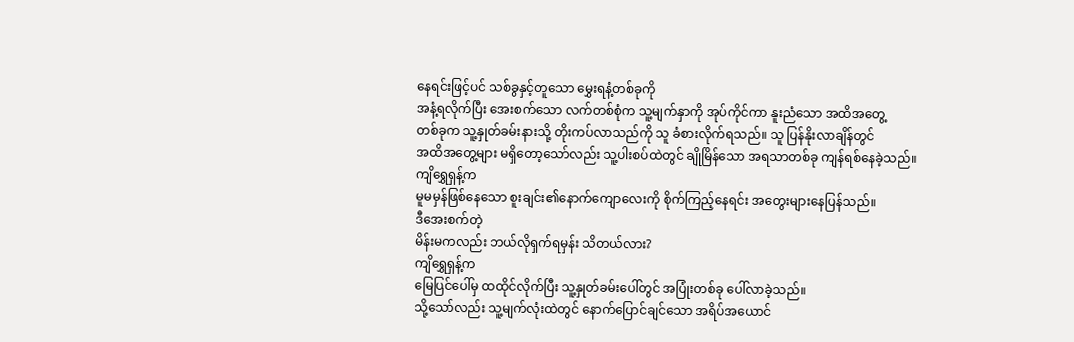နေရင်းဖြင့်ပင် သစ်ခွနှင့်တူသော မွှေးရနံ့တစ်ခုကို
အနံ့ရလိုက်ပြီး အေးစက်သော လက်တစ်စုံက သူ့မျက်နှာကို အုပ်ကိုင်ကာ နူးညံသော အထိအတွေ့
တစ်ခုက သူ့နှုတ်ခမ်းနားသို့ တိုးကပ်လာသည်ကို သူ ခံစားလိုက်ရသည်။ သူ ပြန်နိုးလာချိန်တွင်
အထိအတွေ့များ မရှိတော့သော်လည်း သူ့ပါးစပ်ထဲတွင် ချိုမြိန်သော အရသာတစ်ခု ကျန်ရစ်နေခဲ့သည်။
ကျိရွှေရှန့်က
မူမမှန်ဖြစ်နေသော စူးချင်း၏နောက်ကျောလေးကို စိုက်ကြည့်နေရင်း အတွေးများနေပြန်သည်။
ဒီအေးစက်တဲ့
မိန်းမကလည်း ဘယ်လိုရှက်ရမှန်း သိတယ်လား?
ကျိရွှေရှန့်က
မြေပြင်ပေါ်မှ ထထိုင်လိုက်ပြီး သူ့နှုတ်ခမ်းပေါ်တွင် အပြုံးတစ်ခု ပေါ်လာခဲ့သည်။
သို့သော်လည်း သူ့မျက်လုံးထဲတွင် နောက်ပြောင်ချင်သော အရိပ်အယောင်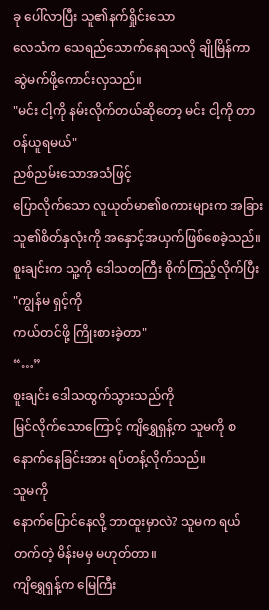ခု ပေါ်လာပြီး သူ၏နက်ရှိုင်းသော
လေသံက သေရည်သောက်နေရသလို ချိုမြိန်ကာ ဆွဲမက်ဖို့ကောင်းလှသည်။
"မင်း ငါ့ကို နမ်းလိုက်တယ်ဆိုတော့ မင်း ငါ့ကို တာဝန်ယူရမယ်"
ညစ်ညမ်းသောအသံဖြင့်
ပြောလိုက်သော လူယုတ်မာ၏စကားများက အခြားသူ၏စိတ်နှလုံးကို အနှောင့်အယှက်ဖြစ်စေခဲ့သည်။
စူးချင်းက သူ့ကို ဒေါသတကြီး စိုက်ကြည့်လိုက်ပြီး "ကျွန်မ ရှင့်ကို
ကယ်တင်ဖို့ ကြိုးစားခဲ့တာ"
“…”
စူးချင်း ဒေါသထွက်သွားသည်ကို
မြင်လိုက်သောကြောင့် ကျိရွှေရှန့်က သူမကို စနောက်နေခြင်းအား ရပ်တန့်လိုက်သည်။
သူမကို
နောက်ပြောင်နေလို့ ဘာထူးမှာလဲ? သူမက ရယ်တက်တဲ့ မိန်းမမှ မဟုတ်တာ။
ကျိရွှေရှန့်က မြေကြီး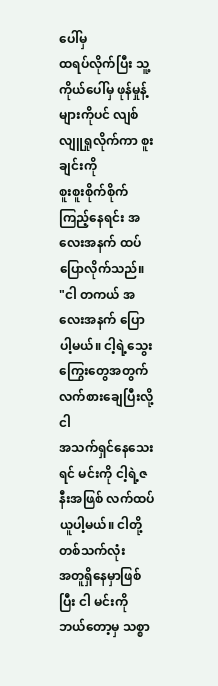ပေါ်မှ
ထရပ်လိုက်ပြီး သူ့ကိုယ်ပေါ်မှ ဖုန်မှုန့်များကိုပင် လျစ်လျူရှုလိုက်ကာ စူးချင်းကို
စူးစူးစိုက်စိုက် ကြည့်နေရင်း အလေးအနက် ထပ်ပြောလိုက်သည်။
"ငါ တကယ် အလေးအနက် ပြောပါ့မယ်။ ငါ့ရဲ့သွေးကြွေးတွေအတွက် လက်စားချေပြီးလို့ ငါ
အသက်ရှင်နေသေးရင် မင်းကို ငါ့ရဲ့ဇနီးအဖြစ် လက်ထပ်ယူပါ့မယ်။ ငါတို့တစ်သက်လုံး
အတူရှိနေမှာဖြစ်ပြီး ငါ မင်းကို ဘယ်တော့မှ သစ္စာ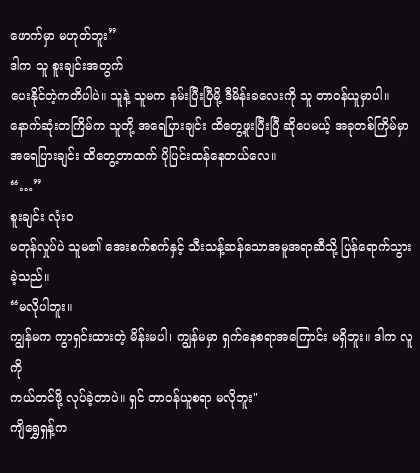ဖောက်မှာ မဟုတ်ဘူး”
ဒါက သူ စူးချင်းအတွက်
ပေးနိုင်တဲ့ကတိပါပဲ။ သူနဲ့ သူမက နမ်းပြီးပြီမို့ ဒီမိန်းခလေးကို သူ တာဝန်ယူမှာပါ။
နောက်ဆုံးတကြိမ်က သူတို့ အရေပြားချင်း ထိတွေ့ဖူးပြီးပြီ ဆိုပေမယ့် အခုတစ်ကြိမ်မှာ
အရေပြားချင်း ထိတွေ့တာထက် ပိုပြင်းထန်နေတယ်လေ။
“…”
စူးချင်း လုံးဝ
မတုန်လှုပ်ပဲ သူမ၏ အေးစက်စက်နှင့် သီးသန့်ဆန်သောအမူအရာဆီသို့ ပြန်ရောက်သွားခဲ့သည်။
“မလိုပါဘူး။
ကျွန်မက ကွာရှင်းထားတဲ့ မိန်းမပါ၊ ကျွန်မမှာ ရှက်နေစရာအကြောင်း မရှိဘူး။ ဒါက လူကို
ကယ်တင်ဖို့ လုပ်ခဲ့တာပဲ။ ရှင် တာဝန်ယူစရာ မလိုဘူး"
ကျိရွှေရှန့်က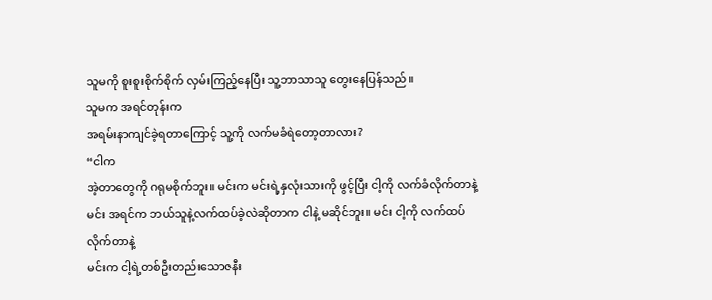သူမကို စူးစူးစိုက်စိုက် လှမ်းကြည့်နေပြီး သူ့ဘာသာသူ တွေးနေပြန်သည်။
သူမက အရင်တုန်းက
အရမ်းနာကျင်ခဲ့ရတာကြောင့် သူ့ကို လက်မခံရဲတော့တာလား?
“ငါက
အဲ့တာတွေကို ဂရုမစိုက်ဘူး။ မင်းက မင်းရဲ့နှလုံးသားကို ဖွင့်ပြီး ငါ့ကို လက်ခံလိုက်တာနဲ့
မင်း အရင်က ဘယ်သူနဲ့လက်ထပ်ခဲ့လဲဆိုတာက ငါနဲ့ မဆိုင်ဘူး။ မင်း ငါ့ကို လက်ထပ်လိုက်တာနဲ့
မင်းက ငါ့ရဲ့တစ်ဦးတည်းသောဇနီး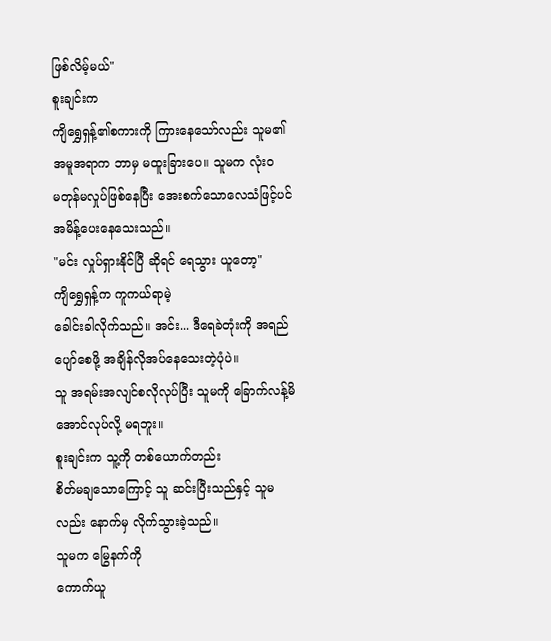ဖြစ်လိမ့်မယ်"
စူးချင်းက
ကျိရွှေရှန့်၏စကားကို ကြားနေသော်လည်း သူမ၏အမူအရာက ဘာမှ မထူးခြားပေ။ သူမက လုံးဝ
မတုန်မလှုပ်ဖြစ်နေပြီး အေးစက်သောလေသံဖြင့်ပင် အမိန့်ပေးနေသေးသည်။
"မင်း လှုပ်ရှားနိုင်ပြီ ဆိုရင် ရေသွား ယူတော့"
ကျိရွှေရှန့်က ကူကယ်ရာမဲ့
ခေါင်းခါလိုက်သည်။ အင်း... ဒီရေခဲတုံးကို အရည်ပျော်စေဖို့ အချိန်လိုအပ်နေသေးတဲ့ပုံပဲ။
သူ အရမ်းအလျင်စလိုလုပ်ပြီး သူမကို ခြောက်လန့်မိအောင်လုပ်လို့ မရဘူး။
စူးချင်းက သူ့ကို တစ်ယောက်တည်း
စိတ်မချသောကြောင့် သူ ဆင်းပြီးသည်နှင့် သူမလည်း နောက်မှ လိုက်သွားခဲ့သည်။
သူမက မြွေနက်ကို
ကောက်ယူ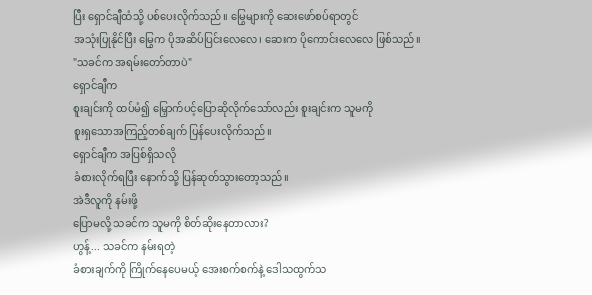ပြီး ရှောင်ချီထံသို့ ပစ်ပေးလိုက်သည်။ မြွေများကို ဆေးဖော်စပ်ရာတွင်
အသုံးပြုနိုင်ပြီး မြွေက ပိုအဆိပ်ပြင်းလေလေ၊ ဆေးက ပိုကောင်းလေလေ ဖြစ်သည်။
"သခင်က အရမ်းတော်တာပဲ"
ရှောင်ချီက
စူးချင်းကို ထပ်မံ၍ မြှောက်ပင့်ပြောဆိုလိုက်သော်လည်း စူးချင်းက သူမကို
စူးရှသောအကြည့်တစ်ချက် ပြန်ပေးလိုက်သည်။
ရှောင်ချီက အပြစ်ရှိသလို
ခံစားလိုက်ရပြီး နောက်သို့ ပြန်ဆုတ်သွားတော့သည်။
အဲဒီလူကို နမ်းဖို့
ပြောမလို့ သခင်က သူမကို စိတ်ဆိုးနေတာလား?
ဟွန့်... သခင်က နမ်းရတဲ့
ခံစားချက်ကို ကြိုက်နေပေမယ့် အေးစက်စက်နဲ့ ဒေါသထွက်သ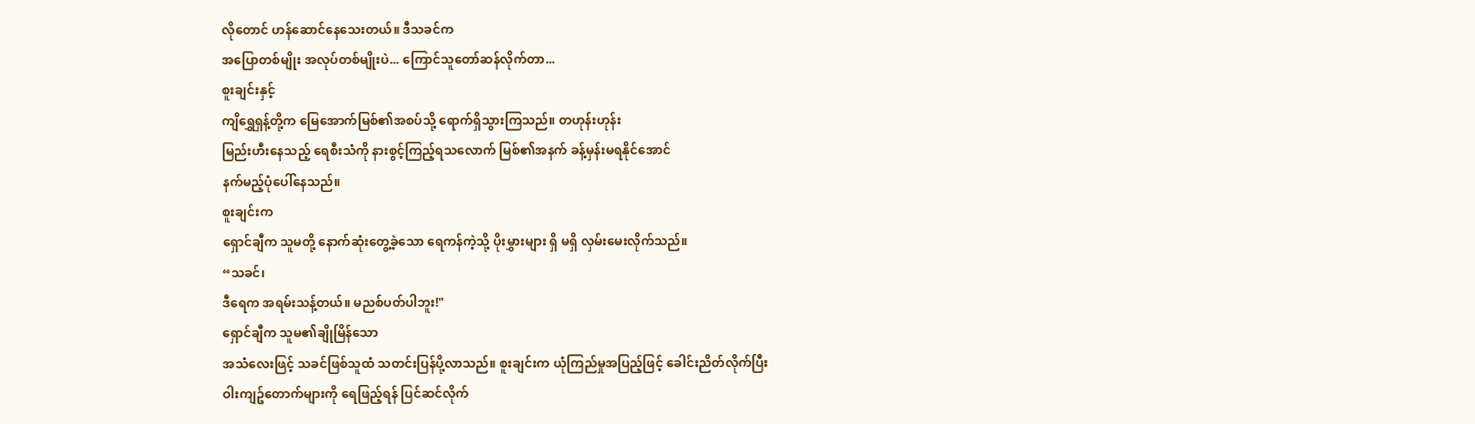လိုတောင် ဟန်ဆောင်နေသေးတယ်။ ဒီသခင်က
အပြောတစ်မျိုး အလုပ်တစ်မျိုးပဲ... ကြောင်သူတော်ဆန်လိုက်တာ...
စူးချင်းနှင့်
ကျိရွှေရှန့်တို့က မြေအောက်မြစ်၏အစပ်သို့ ရောက်ရှိသွားကြသည်။ တဟုန်းဟုန်း
မြည်းဟီးနေသည့် ရေစီးသံကို နားစွင့်ကြည့်ရသလောက် မြစ်၏အနက် ခန့်မှန်းမရနိုင်အောင်
နက်မည့်ပုံပေါ်နေသည်။
စူးချင်းက
ရှောင်ချီက သူမတို့ နောက်ဆုံးတွေ့ခဲ့သော ရေကန်ကဲ့သို့ ပိုးမွှားများ ရှိ မရှိ လှမ်းမေးလိုက်သည်။
“သခင်၊
ဒီရေက အရမ်းသန့်တယ်။ မညစ်ပတ်ပါဘူး!"
ရှောင်ချီက သူမ၏ချိုမြိန်သော
အသံလေးဖြင့် သခင်ဖြစ်သူထံ သတင်းပြန်ပို့လာသည်။ စူးချင်းက ယုံကြည်မှုအပြည့်ဖြင့် ခေါင်းညိတ်လိုက်ပြီး
ဝါးကျဥ်တောက်များကို ရေဖြည့်ရန် ပြင်ဆင်လိုက်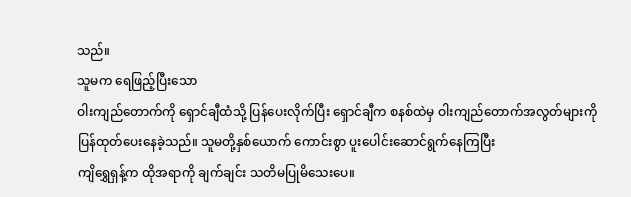သည်။
သူမက ရေဖြည့်ပြီးသော
ဝါးကျည်တောက်ကို ရှောင်ချီထံသို့ ပြန်ပေးလိုက်ပြီး ရှောင်ချီက စနစ်ထဲမှ ဝါးကျည်တောက်အလွတ်များကို
ပြန်ထုတ်ပေးနေခဲ့သည်။ သူမတို့နှစ်ယောက် ကောင်းစွာ ပူးပေါင်းဆောင်ရွက်နေကြပြီး
ကျိရွှေရှန့်က ထိုအရာကို ချက်ချင်း သတိမပြုမိသေးပေ။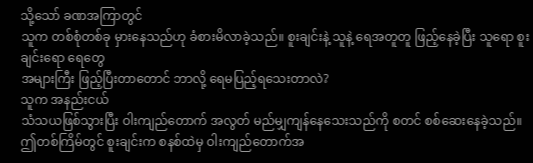သို့သော် ခဏအကြာတွင်
သူက တစ်စုံတစ်ခု မှားနေသည်ဟု ခံစားမိလာခဲ့သည်။ စူးချင်းနဲ့ သူနဲ့ ရေအတူတူ ဖြည့်နေခဲ့ပြီး သူရော စူးချင်းရော ရေတွေ
အများကြီး ဖြည့်ပြီးတာတောင် ဘာလို့ ရေမပြည့်ရသေးတာလဲ?
သူက အနည်းငယ်
သံသယဖြစ်သွားပြီး ဝါးကျည်တောက် အလွတ် မည်မျှကျန်နေသေးသည်ကို စတင် စစ်ဆေးနေခဲ့သည်။
ဤတစ်ကြိမ်တွင် စူးချင်းက စနစ်ထဲမှ ဝါးကျည်တောက်အ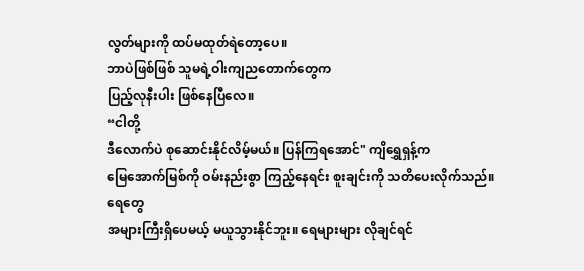လွတ်များကို ထပ်မထုတ်ရဲတော့ပေ။
ဘာပဲဖြစ်ဖြစ် သူမရဲ့ဝါးကျညတောက်တွေက
ပြည့်လုနီးပါး ဖြစ်နေပြီလေ။
“ငါတို့
ဒီလောက်ပဲ စုဆောင်းနိုင်လိမ့်မယ်။ ပြန်ကြရအောင်" ကျိရွှေရှန့်က
မြေအောက်မြစ်ကို ဝမ်းနည်းစွာ ကြည့်နေရင်း စူးချင်းကို သတိပေးလိုက်သည်။
ရေတွေ
အများကြီးရှိပေမယ့် မယူသွားနိုင်ဘူး။ ရေများများ လိုချင်ရင်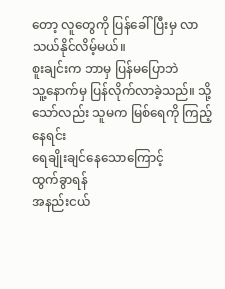တော့ လူတွေကို ပြန်ခေါ်ပြီးမှ လာသယ်နိုင်လိမ့်မယ်။
စူးချင်းက ဘာမှ ပြန်မပြောဘဲ
သူ့နောက်မှ ပြန်လိုက်လာခဲ့သည်။ သို့သော်လည်း သူမက မြစ်ရေကို ကြည့်နေရင်း
ရေချိုးချင်နေသောကြောင့်
ထွက်ခွာရန်
အနည်းငယ်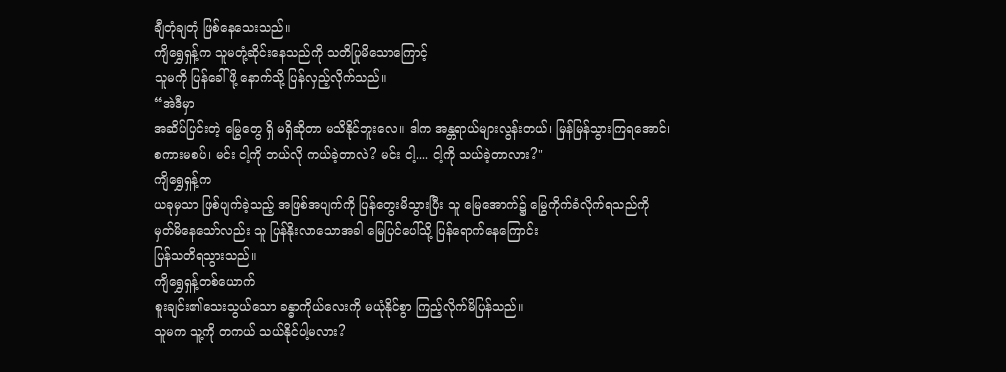ချီတုံချတုံ ဖြစ်နေသေးသည်။
ကျိရွှေရှန့်က သူမတုံ့ဆိုင်းနေသည်ကို သတိပြုမိသောကြောင့်
သူမကို ပြန်ခေါ်ဖို့ နောက်သို့ ပြန်လှည့်လိုက်သည်။
“အဲဒီမှာ
အဆိပ်ပြင်းတဲ့ မြွေတွေ ရှိ မရှိဆိုတာ မသိနိုင်ဘူးလေ။ ဒါက အန္တရာယ်များလွန်းတယ်၊ မြန်မြန်သွားကြရအောင်၊
စကားမစပ်၊ မင်း ငါ့ကို ဘယ်လို ကယ်ခဲ့တာလဲ? မင်း ငါ့.... ငါ့ကို သယ်ခဲ့တာလား?"
ကျိရွှေရှန့်က
ယခုမှသာ ဖြစ်ပျက်ခဲ့သည့် အဖြစ်အပျက်ကို ပြန်တွေးမိသွားပြီး သူ မြေအောက်၌ မြွေကိုက်ခံလိုက်ရသည်ကို
မှတ်မိနေသော်လည်း သူ ပြန်နိုးလာသောအခါ မြေပြင်ပေါ်သို့ ပြန်ရောက်နေကြောင်း
ပြန်သတိရသွားသည်။
ကျိရွှေရှန့်တစ်ယောက်
စူးချင်း၏သေးသွယ်သော ခန္ဓာကိုယ်လေးကို မယုံနိုင်စွာ ကြည့်လိုက်မိပြန်သည်။
သူမက သူ့ကို တကယ် သယ်နိုင်ပါ့မလား?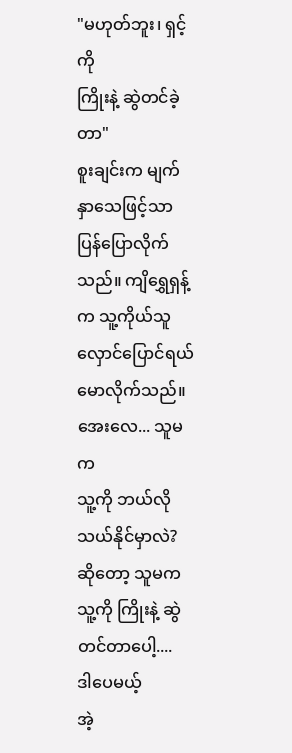"မဟုတ်ဘူး၊ ရှင့်ကို
ကြိုးနဲ့ ဆွဲတင်ခဲ့တာ"
စူးချင်းက မျက်နှာသေဖြင့်သာ
ပြန်ပြောလိုက်သည်။ ကျိရွှေရှန့်က သူ့ကိုယ်သူ လှောင်ပြောင်ရယ်မောလိုက်သည်။
အေးလေ... သူမက
သူ့ကို ဘယ်လိုသယ်နိုင်မှာလဲ? ဆိုတော့ သူမက သူ့ကို ကြိုးနဲ့ ဆွဲတင်တာပေါ့....
ဒါပေမယ့်
အဲ့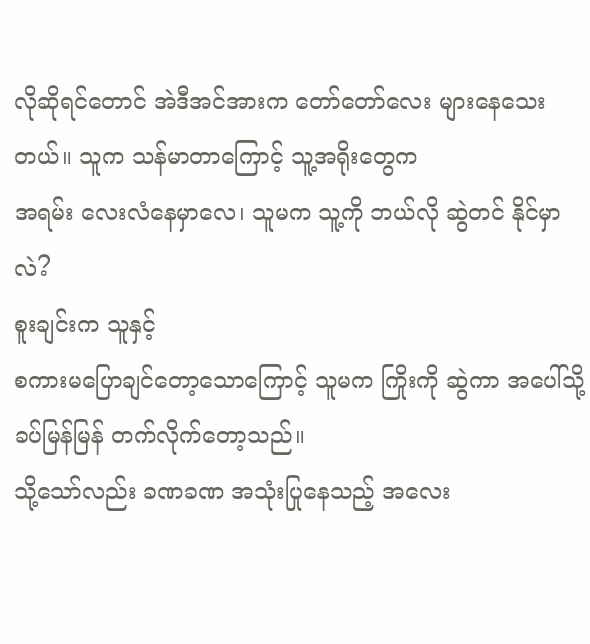လိုဆိုရင်တောင် အဲဒီအင်အားက တော်တော်လေး များနေသေးတယ်။ သူက သန်မာတာကြောင့် သူ့အရိုးတွေက
အရမ်း လေးလံနေမှာလေ၊ သူမက သူ့ကို ဘယ်လို ဆွဲတင် နိုင်မှာလဲ?
စူးချင်းက သူနှင့်
စကားမပြောချင်တော့သောကြောင့် သူမက ကြိုးကို ဆွဲကာ အပေါ်သို့ ခပ်မြန်မြန် တက်လိုက်တော့သည်။
သို့သော်လည်း ခဏခဏ အသုံးပြုနေသည့် အလေး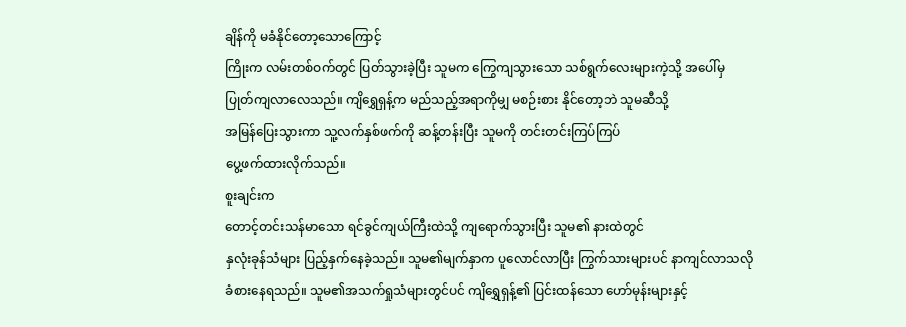ချိန်ကို မခံနိုင်တော့သောကြောင့်
ကြိုးက လမ်းတစ်ဝက်တွင် ပြတ်သွားခဲ့ပြီး သူမက ကြွေကျသွားသော သစ်ရွက်လေးများကဲ့သို့ အပေါ်မှ
ပြုတ်ကျလာလေသည်။ ကျိရွှေရှန့်က မည်သည့်အရာကိုမျှ မစဉ်းစား နိုင်တော့ဘဲ သူမဆီသို့
အမြန်ပြေးသွားကာ သူ့လက်နှစ်ဖက်ကို ဆန့်တန်းပြီး သူမကို တင်းတင်းကြပ်ကြပ်
ပွေ့ဖက်ထားလိုက်သည်။
စူးချင်းက
တောင့်တင်းသန်မာသော ရင်ခွင်ကျယ်ကြီးထဲသို့ ကျရောက်သွားပြီး သူမ၏ နားထဲတွင်
နှလုံးခုန်သံများ ပြည့်နှက်နေခဲ့သည်။ သူမ၏မျက်နှာက ပူလောင်လာပြီး ကြွက်သားများပင် နာကျင်လာသလို
ခံစားနေရသည်။ သူမ၏အသက်ရှုသံများတွင်ပင် ကျိရွှေရှန့်၏ ပြင်းထန်သော ဟော်မုန်းများနှင့်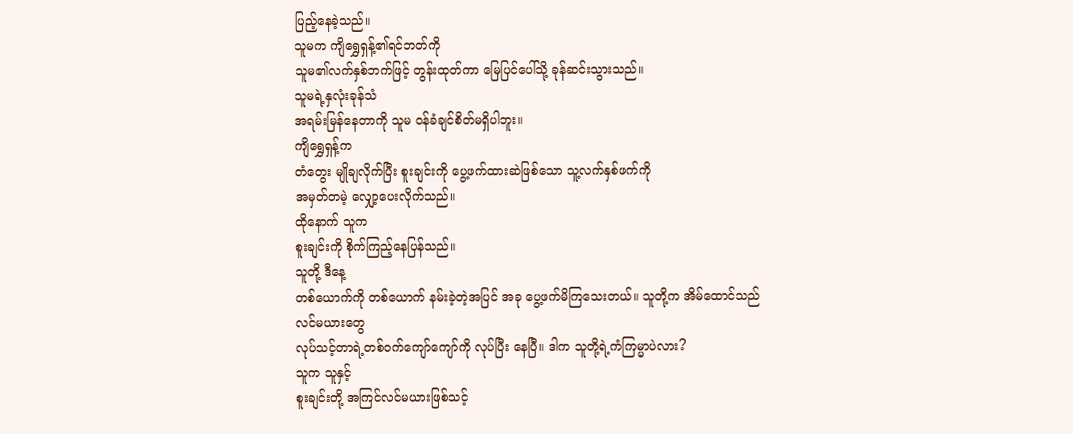ပြည့်နေခဲ့သည်။
သူမက ကျိရွှေရှန့်၏ရင်ဘတ်ကို
သူမ၏လက်နှစ်ဘက်ဖြင့် တွန်းထုတ်ကာ မြေပြင်ပေါ်သို့ ခုန်ဆင်းသွားသည်။
သူမရဲ့နှလုံးခုန်သံ
အရမ်းမြန်နေတာကို သူမ ဝန်ခံချင်စိတ်မရှိပါဘူး။
ကျိရွှေရှန့်က
တံတွေး မျိုချလိုက်ပြီး စူးချင်းကို ပွေ့ဖက်ထားဆဲဖြစ်သော သူ့လက်နှစ်ဖက်ကို
အမှတ်တမဲ့ လျှော့ပေးလိုက်သည်။
ထိုနောက် သူက
စူးချင်းကို စိုက်ကြည့်နေပြန်သည်။
သူတို့ ဒီနေ့
တစ်ယောက်ကို တစ်ယောက် နမ်းခဲ့တဲ့အပြင် အခု ပွေ့ဖက်မိကြသေးတယ်။ သူတို့က အိမ်ထောင်သည်လင်မယားတွေ
လုပ်သင့်တာရဲ့တစ်ဝက်ကျော်ကျော်ကို လုပ်ပြီး နေပြီ။ ဒါက သူတို့ရဲ့ကံကြမ္မာပဲလား?
သူက သူနှင့်
စူးချင်းတို့ အကြင်လင်မယားဖြစ်သင့်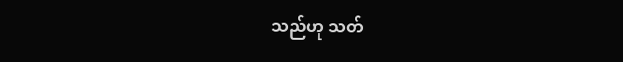သည်ဟု သတ်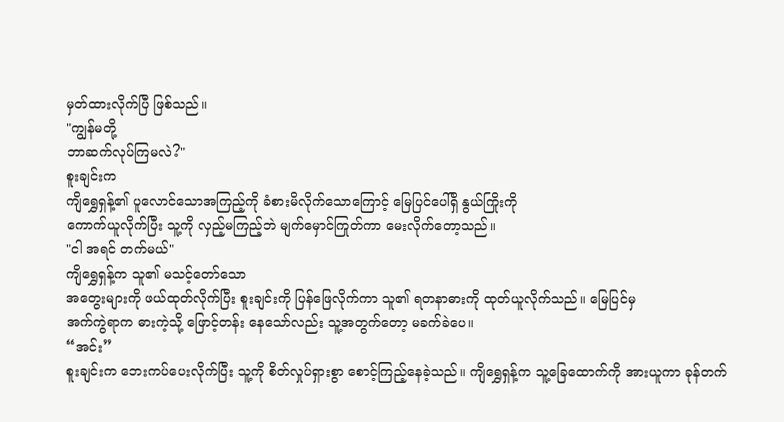မှတ်ထားလိုက်ပြီ ဖြစ်သည်။
"ကျွန်မတို့
ဘာဆက်လုပ်ကြမလဲ?"
စူးချင်းက
ကျိရွှေရှန့်၏ ပူလောင်သောအကြည့်ကို ခံစားမိလိုက်သောကြောင့် မြေပြင်ပေါ်ရှိ နွယ်ကြိုးကို
ကောက်ယူလိုက်ပြီး သူ့ကို လှည့်မကြည့်ဘဲ မျက်မှောင်ကြုတ်ကာ မေးလိုက်တော့သည်။
"ငါ အရင် တက်မယ်"
ကျိရွှေရှန့်က သူ၏ မသင့်တော်သော
အတွေးများကို ဖယ်ထုတ်လိုက်ပြီး စူးချင်းကို ပြန်ဖြေလိုက်ကာ သူ၏ ရတနာဓားကို ထုတ်ယူလိုက်သည်။ မြေပြင်မှ
အက်ကွဲရာက ဓားကဲ့သို့ ဖြောင့်တန်း နေသော်လည်း သူ့အတွက်တော့ မခက်ခဲပေ။
“အင်း”
စူးချင်းက ဘေးကပ်ပေးလိုက်ပြီး သူ့ကို စိတ်လှုပ်ရှားစွာ စောင့်ကြည့်နေခဲ့သည်။ ကျိရွှေရှန့်က သူ့ခြေထောက်ကို အားယူကာ ခုန်တက်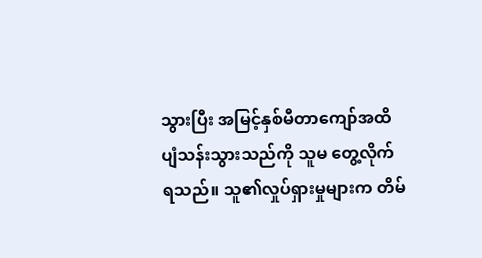သွားပြီး အမြင့်နှစ်မီတာကျော်အထိ ပျံသန်းသွားသည်ကို သူမ တွေ့လိုက်ရသည်။ သူ၏လှုပ်ရှားမှုများက တိမ်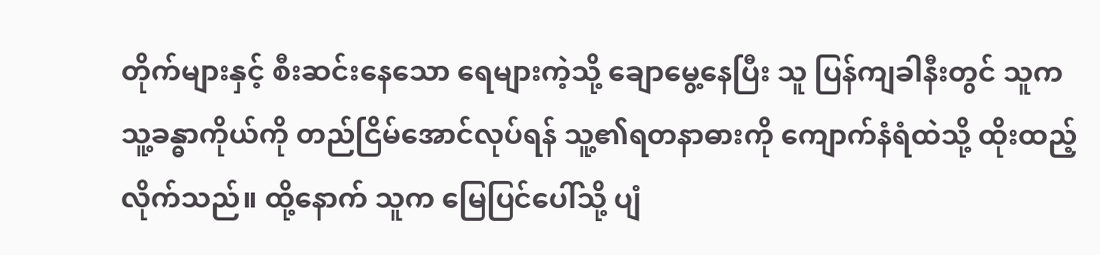တိုက်များနှင့် စီးဆင်းနေသော ရေများကဲ့သို့ ချောမွေ့နေပြီး သူ ပြန်ကျခါနီးတွင် သူက သူ့ခန္ဓာကိုယ်ကို တည်ငြိမ်အောင်လုပ်ရန် သူ့၏ရတနာဓားကို ကျောက်နံရံထဲသို့ ထိုးထည့်လိုက်သည်။ ထို့နောက် သူက မြေပြင်ပေါ်သို့ ပျံ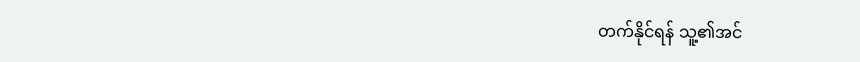တက်နိုင်ရန် သူ့၏အင်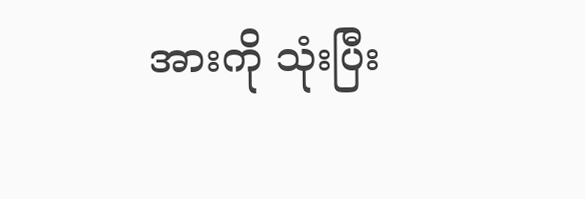အားကို သုံးပြီး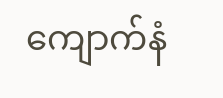ကျောက်နံ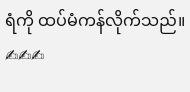ရံကို ထပ်မံကန်လိုက်သည်။
✍✍✍